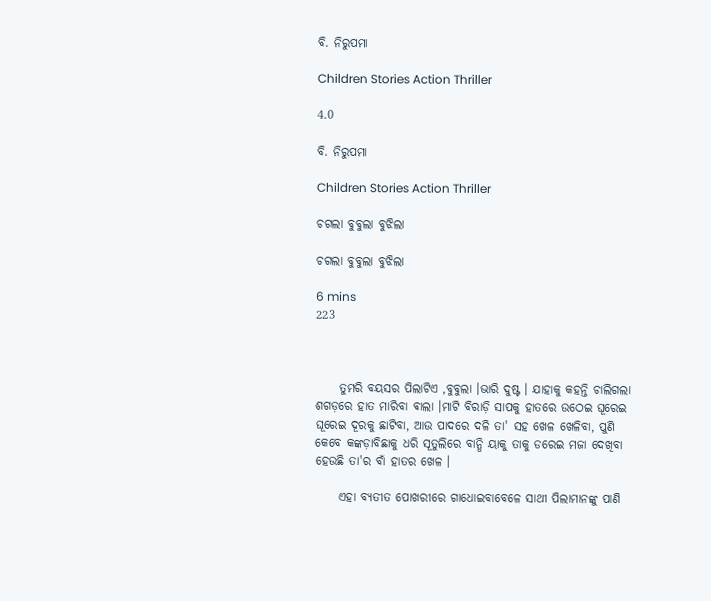ବି. ନିରୁପମା

Children Stories Action Thriller

4.0

ବି. ନିରୁପମା

Children Stories Action Thriller

ଚଗଲା ବୁବୁଲା ବୁଝିଲା

ଚଗଲା ବୁବୁଲା ବୁଝିଲା

6 mins
223



     ତୁମରି ବୟସର ପିଲାଟିଏ ,ବୁବୁଲା ।ଭାରି ଦୁଷ୍ଟ । ଯାହାକୁ କହନ୍ତି ଚାଲିଗଲା ଶଗଡ଼ରେ ହାତ ମାରିବା ଵାଲା ।ମାଟି ବିରାଡ଼ି ସାପକୁ ହାତରେ ଉଠେଇ ଘୂରେଇ ଘୂରେଇ ଦୂରକୁ ଛାଟିବା, ଆଉ ପାଦରେ ଦଳି ତା' ସହ ଖେଳ ଖେଳିବା, ପୁଣି କେବେ କଙ୍କଡ଼ାବିଛାକୁ ଧରି ସୂତୁଲିରେ ବାନ୍ଧି ୟାକୁ ତାକୁ ଡରେଇ ମଜା ଦେଖିବା ହେଉଛି ତା'ର ବାଁ ହାତର ଖେଳ ।

     ଏହା ବ୍ୟତୀତ ପୋଖରୀରେ ଗାଧୋଇବାବେଳେ ସାଥୀ ପିଲାମାନଙ୍କୁ ପାଣି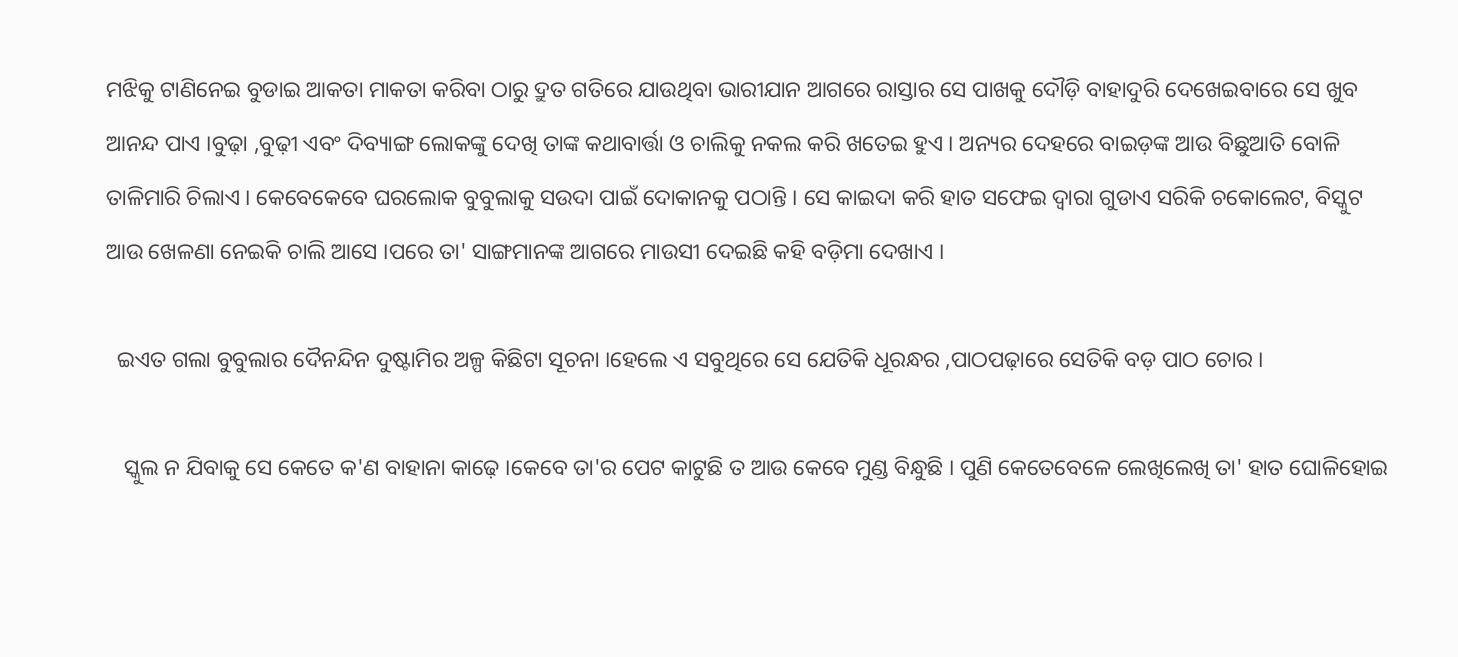ମଝିକୁ ଟାଣିନେଇ ବୁଡାଇ ଆକତା ମାକତା କରିବା ଠାରୁ ଦ୍ରୁତ ଗତିରେ ଯାଉଥିବା ଭାରୀଯାନ ଆଗରେ ରାସ୍ତାର ସେ ପାଖକୁ ଦୌଡ଼ି ବାହାଦୁରି ଦେଖେଇବାରେ ସେ ଖୁବ ଆନନ୍ଦ ପାଏ ।ବୁଢ଼ା ,ବୁଢ଼ୀ ଏବଂ ଦିବ୍ୟାଙ୍ଗ ଲୋକଙ୍କୁ ଦେଖି ତାଙ୍କ କଥାବାର୍ତ୍ତା ଓ ଚାଲିକୁ ନକଲ କରି ଖତେଇ ହୁଏ । ଅନ୍ୟର ଦେହରେ ବାଇଡ଼ଙ୍କ ଆଉ ବିଛୁଆତି ବୋଳି ତାଳିମାରି ଚିଲାଏ । କେବେକେବେ ଘରଲୋକ ବୁବୁଲାକୁ ସଉଦା ପାଇଁ ଦୋକାନକୁ ପଠାନ୍ତି । ସେ କାଇଦା କରି ହାତ ସଫେଇ ଦ୍ୱାରା ଗୁଡାଏ ସରିକି ଚକୋଲେଟ, ବିସ୍କୁଟ ଆଉ ଖେଳଣା ନେଇକି ଚାଲି ଆସେ ।ପରେ ତା' ସାଙ୍ଗମାନଙ୍କ ଆଗରେ ମାଉସୀ ଦେଇଛି କହି ବଡ଼ିମା ଦେଖାଏ ।

  ଇଏତ ଗଲା ବୁବୁଲାର ଦୈନନ୍ଦିନ ଦୁଷ୍ଟାମିର ଅଳ୍ପ କିଛିଟା ସୂଚନା ।ହେଲେ ଏ ସବୁଥିରେ ସେ ଯେତିକି ଧୂରନ୍ଧର ,ପାଠପଢ଼ାରେ ସେତିକି ବଡ଼ ପାଠ ଚୋର ।

   ସ୍କୁଲ ନ ଯିବାକୁ ସେ କେତେ କ'ଣ ବାହାନା କାଢ଼େ ।କେବେ ତା'ର ପେଟ କାଟୁଛି ତ ଆଉ କେବେ ମୁଣ୍ଡ ବିନ୍ଧୁଛି । ପୁଣି କେତେବେଳେ ଲେଖିଲେଖି ତା' ହାତ ଘୋଳିହୋଇ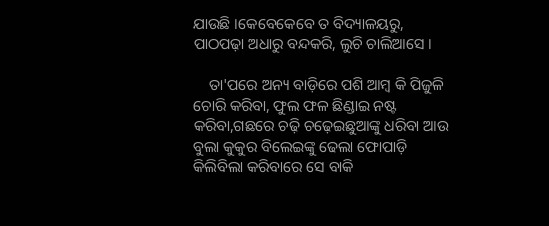ଯାଉଛି ।କେବେକେବେ ତ ବିଦ୍ୟାଳୟରୁ, ପାଠପଢ଼ା ଅଧାରୁ ବନ୍ଦକରି, ଲୁଚି ଚାଲିଆସେ ।

    ତା'ପରେ ଅନ୍ୟ ବାଡ଼ିରେ ପଶି ଆମ୍ବ କି ପିଜୁଳି ଚୋରି କରିବା, ଫୁଲ ଫଳ ଛିଣ୍ଡାଇ ନଷ୍ଟ କରିବା,ଗଛରେ ଚଢ଼ି ଚଢ଼େଇଛୁଆଙ୍କୁ ଧରିବା ଆଉ ବୁଲା କୁକୁର ବିଲେଇଙ୍କୁ ଢେଲା ଫୋପାଡ଼ି କିଲିବିଲା କରିବାରେ ସେ ବାକି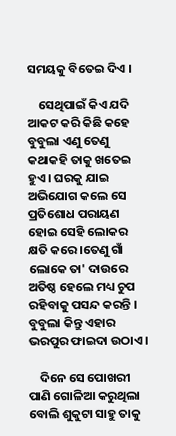ସମୟକୁ ବିତେଇ ଦିଏ ।

    ସେଥିପାଇଁ କିଏ ଯଦି ଆକଟ କରି କିଛି କହେ ବୁବୁଲା ଏଣୁ ତେଣୁ କଥାକହି ତାକୁ ଖତେଇ ହୁଏ । ଘରକୁ ଯାଇ ଅଭିଯୋଗ କଲେ ସେ ପ୍ରତିଶୋଧ ପରାୟଣ ହୋଇ ସେହି ଲୋକର କ୍ଷତି କରେ ।ତେଣୁ ଗାଁ ଲୋକେ ତା' ଦାଉରେ ଅତିଷ୍ଠ ହେଲେ ମଧ୍ୟ ଚୁପ ରହିବାକୁ ପସନ୍ଦ କରନ୍ତି । ବୁବୁଲା କିନ୍ତୁ ଏହାର ଭରପୁର ଫାଇଦା ଉଠାଏ ।

    ଦିନେ ସେ ପୋଖରୀ ପାଣି ଗୋଳିଆ କରୁଥିଲା ବୋଲି ଶୁକୁଟା ସାହୁ ତାକୁ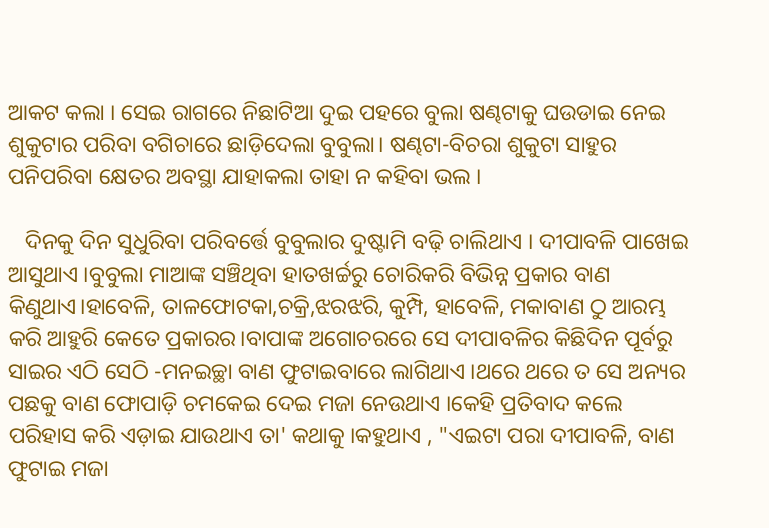ଆକଟ କଲା । ସେଇ ରାଗରେ ନିଛାଟିଆ ଦୁଇ ପହରେ ବୁଲା ଷଣ୍ଢଟାକୁ ଘଉଡାଇ ନେଇ ଶୁକୁଟାର ପରିବା ବଗିଚାରେ ଛାଡ଼ିଦେଲା ବୁବୁଲା। ଷଣ୍ଢଟା-ବିଚରା ଶୁକୁଟା ସାହୁର ପନିପରିବା କ୍ଷେତର ଅବସ୍ଥା ଯାହାକଲା ତାହା ନ କହିବା ଭଲ ।

   ଦିନକୁ ଦିନ ସୁଧୁରିବା ପରିବର୍ତ୍ତେ ବୁବୁଲାର ଦୁଷ୍ଟାମି ବଢ଼ି ଚାଲିଥାଏ । ଦୀପାବଳି ପାଖେଇ ଆସୁଥାଏ ।ବୁବୁଲା ମାଆଙ୍କ ସଞ୍ଚିଥିବା ହାତଖର୍ଚ୍ଚରୁ ଚୋରିକରି ବିଭିନ୍ନ ପ୍ରକାର ବାଣ କିଣୁଥାଏ।ହାବେଳି, ତାଳଫୋଟକା,ଚକ୍ରି,ଝରଝରି, କୁମ୍ପି, ହାବେଳି, ମକାବାଣ ଠୁ ଆରମ୍ଭ କରି ଆହୁରି କେତେ ପ୍ରକାରର।ବାପାଙ୍କ ଅଗୋଚରରେ ସେ ଦୀପାବଳିର କିଛିଦିନ ପୂର୍ବରୁ ସାଇର ଏଠି ସେଠି -ମନଇଚ୍ଛା ବାଣ ଫୁଟାଇବାରେ ଲାଗିଥାଏ ।ଥରେ ଥରେ ତ ସେ ଅନ୍ୟର ପଛକୁ ବାଣ ଫୋପାଡ଼ି ଚମକେଇ ଦେଇ ମଜା ନେଉଥାଏ ।କେହି ପ୍ରତିବାଦ କଲେ ପରିହାସ କରି ଏଡ଼ାଇ ଯାଉଥାଏ ତା' କଥାକୁ ।କହୁଥାଏ , "ଏଇଟା ପରା ଦୀପାବଳି, ବାଣ ଫୁଟାଇ ମଜା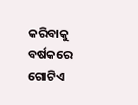କରିବାକୁ ବର୍ଷକରେ ଗୋଟିଏ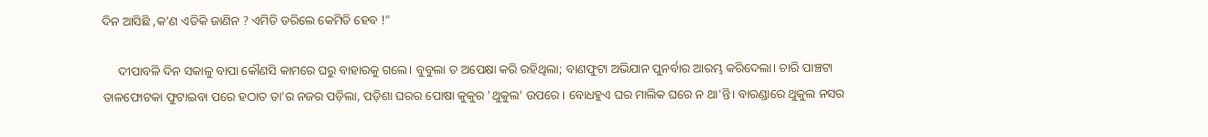ଦିନ ଆସିଛି ,କ'ଣ ଏତିକି ଜାଣିନ ? ଏମିତି ଡରିଲେ କେମିତି ହେବ !"

     ଦୀପାବଳି ଦିନ ସକାଳୁ ବାପା କୌଣସି କାମରେ ଘରୁ ବାହାରକୁ ଗଲେ। ବୁବୁଲା ତ ଅପେକ୍ଷା କରି ରହିଥିଲା; ବାଣଫୁଟା ଅଭିଯାନ ପୁନର୍ବାର ଆରମ୍ଭ କରିଦେଲା। ଚାରି ପାଞ୍ଚଟା ତାଳଫୋଟକା ଫୁଟାଇବା ପରେ ହଠାତ ତା'ର ନଜର ପଡ଼ିଲା, ପଡ଼ିଶା ଘରର ପୋଷା କୁକୁର 'ଥୁକୁଲ' ଉପରେ । ବୋଧହୁଏ ଘର ମାଲିକ ଘରେ ନ ଥା'ନ୍ତି। ବାରଣ୍ଡାରେ ଥୁକୁଲ ନସର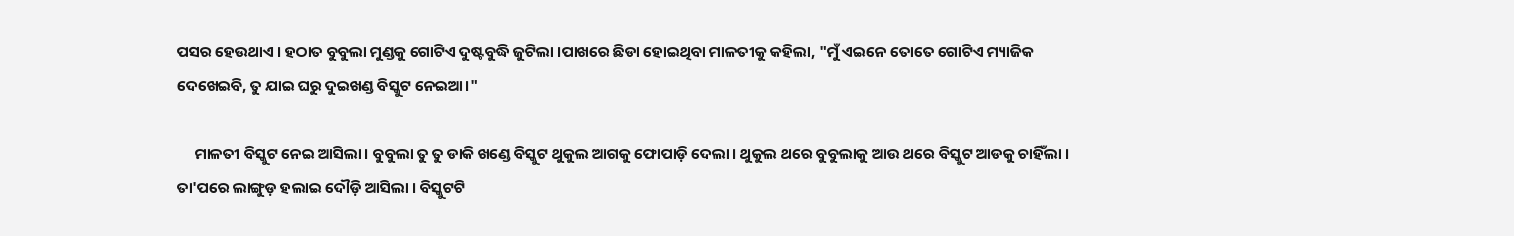ପସର ହେଉଥାଏ । ହଠାତ ବୁବୁଲା ମୁଣ୍ଡକୁ ଗୋଟିଏ ଦୁଷ୍ଟବୁଦ୍ଧି ଜୁଟିଲା ।ପାଖରେ ଛିଡା ହୋଇଥିବା ମାଳତୀକୁ କହିଲା, "ମୁଁ ଏଇନେ ତୋତେ ଗୋଟିଏ ମ୍ୟାଜିକ ଦେଖେଇବି, ତୁ ଯାଇ ଘରୁ ଦୁଇଖଣ୍ଡ ବିସ୍କୁଟ ନେଇଆ।"

     ମାଳତୀ ବିସ୍କୁଟ ନେଇ ଆସିଲା। ବୁବୁଲା ତୁ ତୁ ଡାକି ଖଣ୍ଡେ ବିସ୍କୁଟ ଥୁକୁଲ ଆଗକୁ ଫୋପାଡ଼ି ଦେଲା। ଥୁକୁଲ ଥରେ ବୁବୁଲାକୁ ଆଉ ଥରେ ବିସ୍କୁଟ ଆଡକୁ ଚାହିଁଲା । ତା'ପରେ ଲାଙ୍ଗୁଡ଼ ହଲାଇ ଦୌଡ଼ି ଆସିଲା । ବିସ୍କୁଟଟି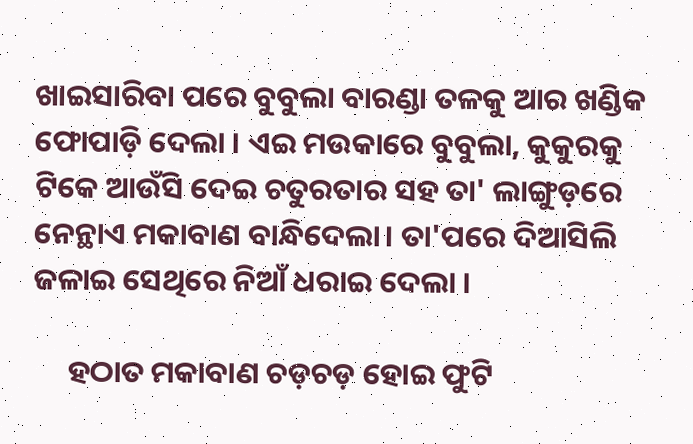ଖାଇସାରିବା ପରେ ବୁବୁଲା ବାରଣ୍ଡା ତଳକୁ ଆର ଖଣ୍ଡିକ ଫୋପାଡ଼ି ଦେଲା । ଏଇ ମଉକାରେ ବୁବୁଲା, କୁକୁରକୁ ଟିକେ ଆଉଁସି ଦେଇ ଚତୁରତାର ସହ ତା' ଲାଙ୍ଗୁଡ଼ରେ ନେନ୍ଥାଏ ମକାବାଣ ବାନ୍ଧିଦେଲା। ତା'ପରେ ଦିଆସିଲି ଜଳାଇ ସେଥିରେ ନିଆଁ ଧରାଇ ଦେଲା ।

     ହଠାତ ମକାବାଣ ଚଡ଼ଚଡ଼ ହୋଇ ଫୁଟି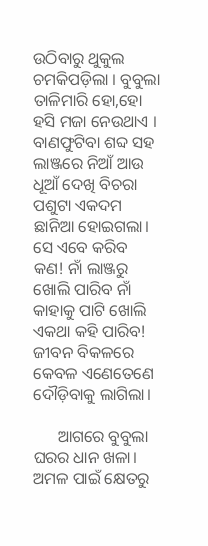ଉଠିବାରୁ ଥୁକୁଲ ଚମକିପଡ଼ିଲା । ବୁବୁଲା ତାଳିମାରି ହୋ,ହୋ ହସି ମଜା ନେଉଥାଏ । ବାଣଫୁଟିବା ଶବ୍ଦ ସହ ଲାଞ୍ଜରେ ନିଆଁ ଆଉ ଧୂଆଁ ଦେଖି ବିଚରା ପଶୁଟା ଏକଦମ ଛାନିଆ ହୋଇଗଲା। ସେ ଏବେ କରିବ କଣ! ନାଁ ଲାଞ୍ଜରୁ ଖୋଲି ପାରିବ ନାଁ କାହାକୁ ପାଟି ଖୋଲି ଏକଥା କହି ପାରିବ! ଜୀବନ ବିକଳରେ କେବଳ ଏଣେତେଣେ ଦୌଡ଼ିବାକୁ ଲାଗିଲା।

      ଆଗରେ ବୁବୁଲା ଘରର ଧାନ ଖଳା। ଅମଳ ପାଇଁ କ୍ଷେତରୁ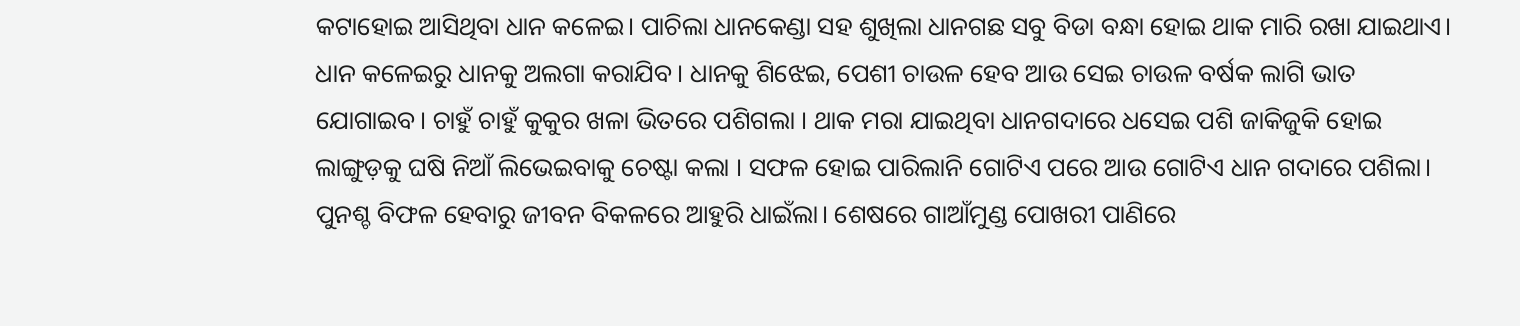କଟାହୋଇ ଆସିଥିବା ଧାନ କଳେଇ। ପାଚିଲା ଧାନକେଣ୍ଡା ସହ ଶୁଖିଲା ଧାନଗଛ ସବୁ ବିଡା ବନ୍ଧା ହୋଇ ଥାକ ମାରି ରଖା ଯାଇଥାଏ। ଧାନ କଳେଇରୁ ଧାନକୁ ଅଲଗା କରାଯିବ। ଧାନକୁ ଶିଝେଇ, ପେଶୀ ଚାଉଳ ହେବ ଆଉ ସେଇ ଚାଉଳ ବର୍ଷକ ଲାଗି ଭାତ ଯୋଗାଇବ। ଚାହୁଁ ଚାହୁଁ କୁକୁର ଖଳା ଭିତରେ ପଶିଗଲା । ଥାକ ମରା ଯାଇଥିବା ଧାନଗଦାରେ ଧସେଇ ପଶି ଜାକିଜୁକି ହୋଇ ଲାଙ୍ଗୁଡ଼କୁ ଘଷି ନିଆଁ ଲିଭେଇବାକୁ ଚେଷ୍ଟା କଲା । ସଫଳ ହୋଇ ପାରିଲାନି ଗୋଟିଏ ପରେ ଆଉ ଗୋଟିଏ ଧାନ ଗଦାରେ ପଶିଲା। ପୁନଶ୍ଚ ବିଫଳ ହେବାରୁ ଜୀବନ ବିକଳରେ ଆହୁରି ଧାଇଁଲା। ଶେଷରେ ଗାଆଁମୁଣ୍ଡ ପୋଖରୀ ପାଣିରେ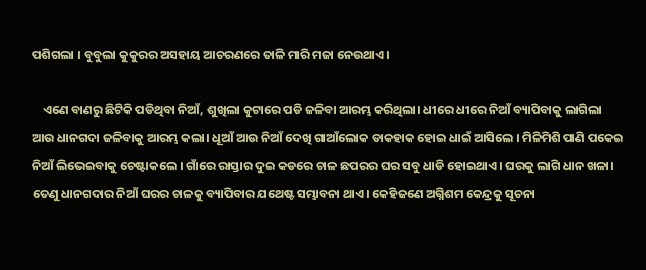ପଶିଗଲା । ବୁବୁଲା କୁକୁରର ଅସହାୟ ଆଚରଣରେ ତାଳି ମାରି ମଜା ନେଉଥାଏ।

    ଏଣେ ବାଣରୁ ଛିଟିକି ପଡିଥିବା ନିଆଁ, ଶୁଖିଲା କୁଟାରେ ପଡି ଜଳିବା ଆରମ୍ଭ କରିଥିଲା। ଧୀରେ ଧୀରେ ନିଆଁ ବ୍ୟାପିବାକୁ ଲାଗିଲା ଆଉ ଧାନଗଦା ଜଳିବାକୁ ଆରମ୍ଭ କଲା। ଧୂଆଁ ଆଉ ନିଆଁ ଦେଖି ଗାଆଁଲୋକ ଡାକହାକ ହୋଇ ଧାଇଁ ଆସିଲେ । ମିଳିମିଶି ପାଣି ପକେଇ ନିଆଁ ଲିଭେଇବାକୁ ଚେଷ୍ଟାକଲେ । ଗାଁରେ ରାସ୍ତାର ଦୁଇ କଡରେ ଚାଳ ଛପରର ଘର ସବୁ ଧାଡି ହୋଇଥାଏ। ଘରକୁ ଲାଗି ଧାନ ଖଳା। ତେଣୁ ଧାନଗଦାର ନିଆଁ ଘରର ଚାଳକୁ ବ୍ୟାପିବାର ଯଥେଷ୍ଟ ସମ୍ଭାବନା ଥାଏ। କେହିଜଣେ ଅଗ୍ନିଶମ କେନ୍ଦ୍ରକୁ ସୂଚନା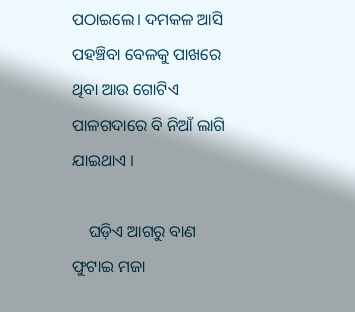ପଠାଇଲେ। ଦମକଳ ଆସି ପହଞ୍ଚିବା ବେଳକୁ ପାଖରେ ଥିବା ଆଉ ଗୋଟିଏ ପାଳଗଦାରେ ବି ନିଆଁ ଲାଗି ଯାଇଥାଏ ।

    ଘଡ଼ିଏ ଆଗରୁ ବାଣ ଫୁଟାଇ ମଜା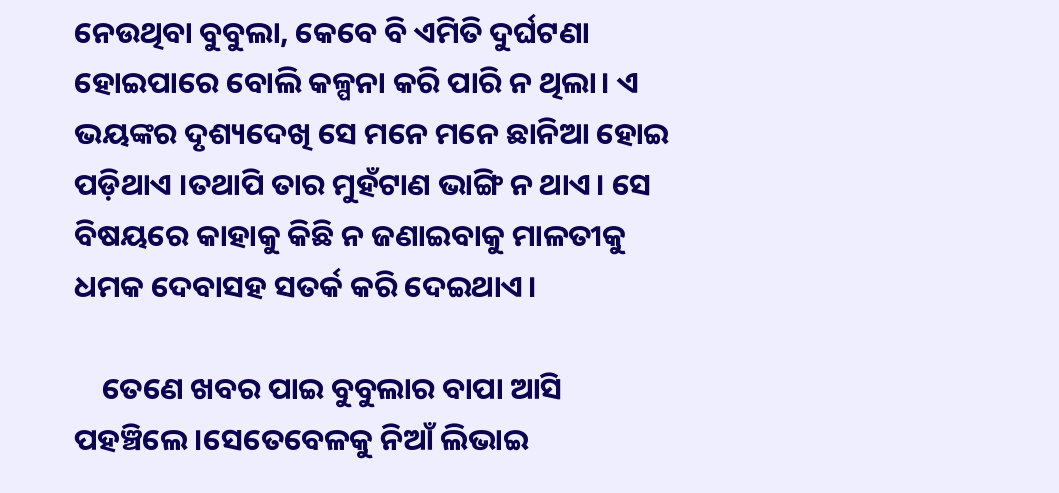ନେଉଥିବା ବୁବୁଲା, କେବେ ବି ଏମିତି ଦୁର୍ଘଟଣା ହୋଇପାରେ ବୋଲି କଳ୍ପନା କରି ପାରି ନ ଥିଲା। ଏ ଭୟଙ୍କର ଦୃଶ୍ୟଦେଖି ସେ ମନେ ମନେ ଛାନିଆ ହୋଇ ପଡ଼ିଥାଏ ।ତଥାପି ତାର ମୁହଁଟାଣ ଭାଙ୍ଗି ନ ଥାଏ। ସେ ବିଷୟରେ କାହାକୁ କିଛି ନ ଜଣାଇବାକୁ ମାଳତୀକୁ ଧମକ ଦେବାସହ ସତର୍କ କରି ଦେଇଥାଏ।

    ତେଣେ ଖବର ପାଇ ବୁବୁଲାର ବାପା ଆସି ପହଞ୍ଚିଲେ ।ସେତେବେଳକୁ ନିଆଁ ଲିଭାଇ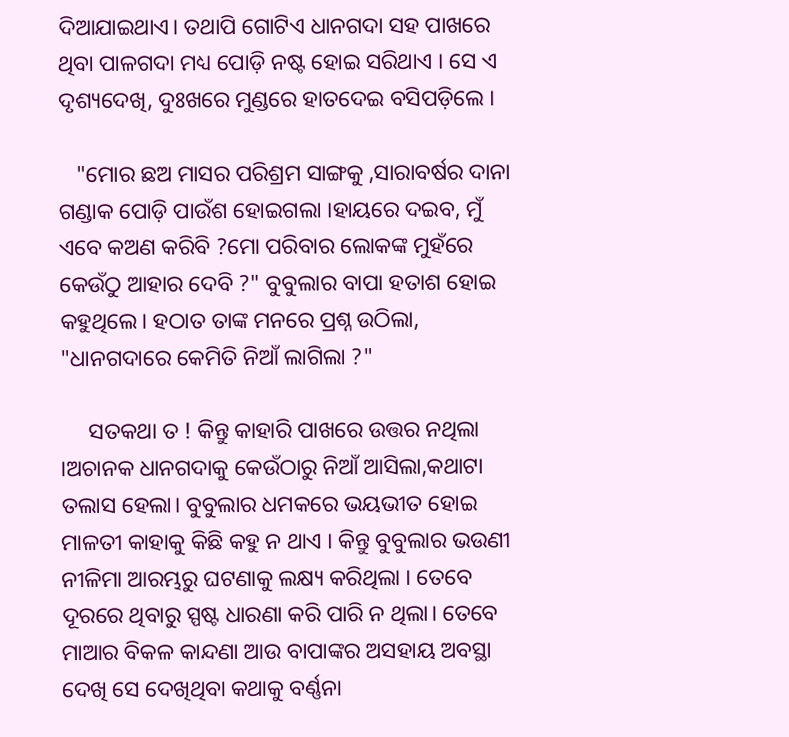ଦିଆଯାଇଥାଏ। ତଥାପି ଗୋଟିଏ ଧାନଗଦା ସହ ପାଖରେ ଥିବା ପାଳଗଦା ମଧ୍ୟ ପୋଡ଼ି ନଷ୍ଟ ହୋଇ ସରିଥାଏ । ସେ ଏ ଦୃଶ୍ୟଦେଖି, ଦୁଃଖରେ ମୁଣ୍ଡରେ ହାତଦେଇ ବସିପଡ଼ିଲେ ।

   "ମୋର ଛଅ ମାସର ପରିଶ୍ରମ ସାଙ୍ଗକୁ ,ସାରାବର୍ଷର ଦାନା ଗଣ୍ଡାକ ପୋଡ଼ି ପାଉଁଶ ହୋଇଗଲା ।ହାୟରେ ଦଇବ, ମୁଁ ଏବେ କଅଣ କରିବି ?ମୋ ପରିବାର ଲୋକଙ୍କ ମୁହଁରେ କେଉଁଠୁ ଆହାର ଦେବି ?" ବୁବୁଲାର ବାପା ହତାଶ ହୋଇ କହୁଥିଲେ। ହଠାତ ତାଙ୍କ ମନରେ ପ୍ରଶ୍ନ ଉଠିଲା, "ଧାନଗଦାରେ କେମିତି ନିଆଁ ଲାଗିଲା ?"

     ସତକଥା ତ ! କିନ୍ତୁ କାହାରି ପାଖରେ ଉତ୍ତର ନଥିଲା ।ଅଚାନକ ଧାନଗଦାକୁ କେଉଁଠାରୁ ନିଆଁ ଆସିଲା,କଥାଟା ତଲାସ ହେଲା। ବୁବୁଲାର ଧମକରେ ଭୟଭୀତ ହୋଇ ମାଳତୀ କାହାକୁ କିଛି କହୁ ନ ଥାଏ । କିନ୍ତୁ ବୁବୁଲାର ଭଉଣୀ ନୀଳିମା ଆରମ୍ଭରୁ ଘଟଣାକୁ ଲକ୍ଷ୍ୟ କରିଥିଲା । ତେବେ ଦୂରରେ ଥିବାରୁ ସ୍ପଷ୍ଟ ଧାରଣା କରି ପାରି ନ ଥିଲା। ତେବେ ମାଆର ବିକଳ କାନ୍ଦଣା ଆଉ ବାପାଙ୍କର ଅସହାୟ ଅବସ୍ଥା ଦେଖି ସେ ଦେଖିଥିବା କଥାକୁ ବର୍ଣ୍ଣନା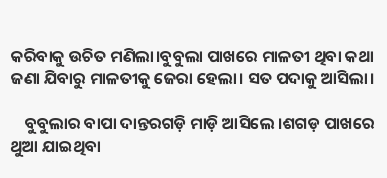କରିବାକୁ ଉଚିତ ମଣିଲା।ବୁବୁଲା ପାଖରେ ମାଳତୀ ଥିବା କଥା ଜଣା ଯିବାରୁ ମାଳତୀକୁ ଜେରା ହେଲା। ସତ ପଦାକୁ ଆସିଲା।

    ବୁବୁଲାର ବାପା ଦାନ୍ତରଗଡ଼ି ମାଡ଼ି ଆସିଲେ ।ଶଗଡ଼ ପାଖରେ ଥୁଆ ଯାଇଥିବା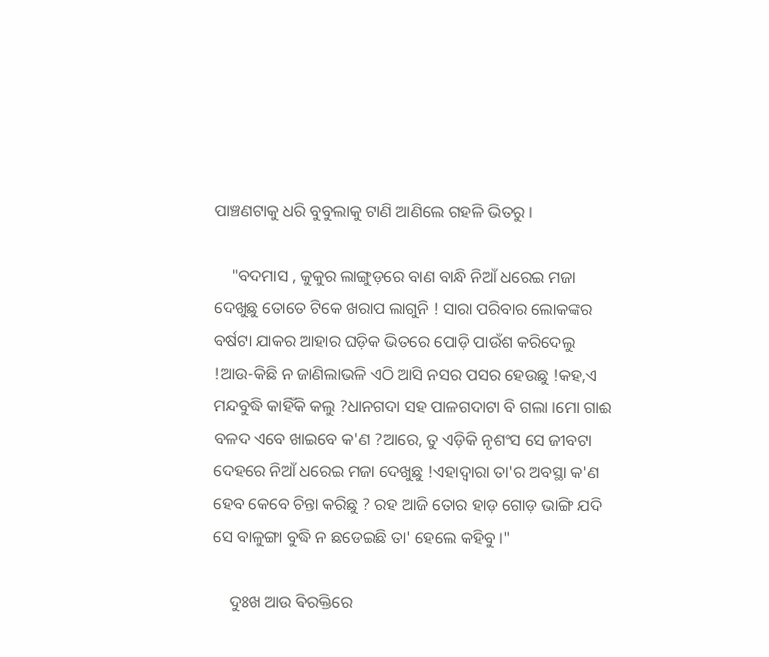ପାଞ୍ଚଣଟାକୁ ଧରି ବୁବୁଲାକୁ ଟାଣି ଆଣିଲେ ଗହଳି ଭିତରୁ ।

    "ବଦମାସ , କୁକୁର ଲାଙ୍ଗୁଡ଼ରେ ବାଣ ବାନ୍ଧି ନିଆଁ ଧରେଇ ମଜା ଦେଖୁଛୁ ତୋତେ ଟିକେ ଖରାପ ଲାଗୁନି ! ସାରା ପରିବାର ଲୋକଙ୍କର ବର୍ଷଟା ଯାକର ଆହାର ଘଡ଼ିକ ଭିତରେ ପୋଡ଼ି ପାଉଁଶ କରିଦେଲୁ !ଆଉ-କିଛି ନ ଜାଣିଲାଭଳି ଏଠି ଆସି ନସର ପସର ହେଉଛୁ !କହ,ଏ ମନ୍ଦବୁଦ୍ଧି କାହିଁକି କଲୁ ?ଧାନଗଦା ସହ ପାଳଗଦାଟା ବି ଗଲା ।ମୋ ଗାଈ ବଳଦ ଏବେ ଖାଇବେ କ'ଣ ?ଆରେ, ତୁ ଏଡ଼ିକି ନୃଶଂସ ସେ ଜୀବଟା ଦେହରେ ନିଆଁ ଧରେଇ ମଜା ଦେଖୁଛୁ !ଏହାଦ୍ୱାରା ତା'ର ଅବସ୍ଥା କ'ଣ ହେବ କେବେ ଚିନ୍ତା କରିଛୁ ? ରହ ଆଜି ତୋର ହାଡ଼ ଗୋଡ଼ ଭାଙ୍ଗି ଯଦି ସେ ବାଳୁଙ୍ଗା ବୁଦ୍ଧି ନ ଛଡେଇଛି ତା' ହେଲେ କହିବୁ ।"

    ଦୁଃଖ ଆଉ ଵିରକ୍ତିରେ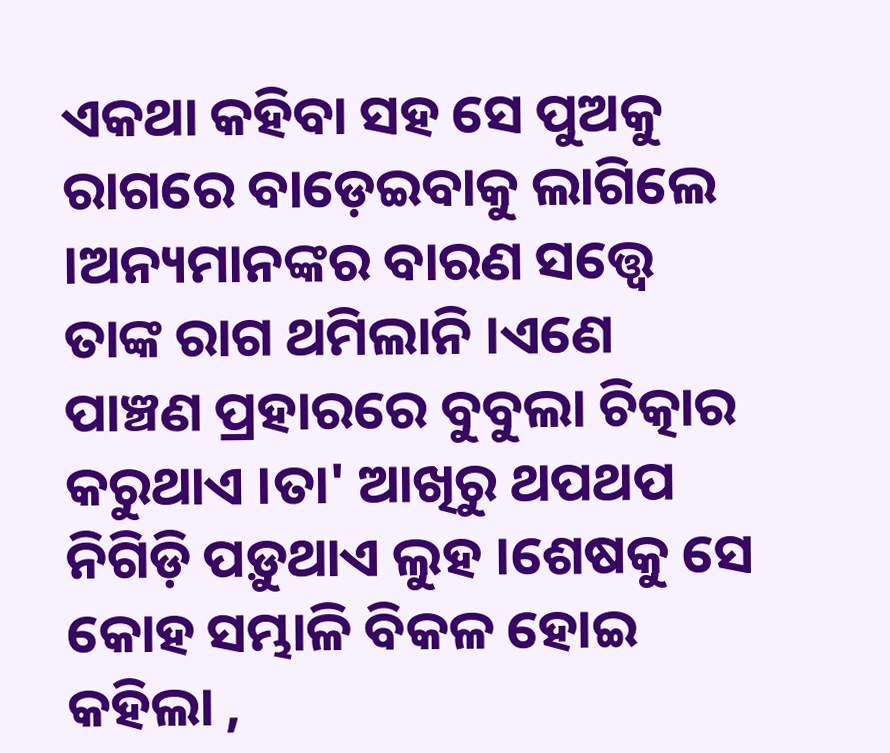ଏକଥା କହିବା ସହ ସେ ପୁଅକୁ ରାଗରେ ବାଡ଼େଇବାକୁ ଲାଗିଲେ ।ଅନ୍ୟମାନଙ୍କର ବାରଣ ସତ୍ତ୍ୱେ ତାଙ୍କ ରାଗ ଥମିଲାନି ।ଏଣେ ପାଞ୍ଚଣ ପ୍ରହାରରେ ବୁବୁଲା ଚିତ୍କାର କରୁଥାଏ ।ତା' ଆଖିରୁ ଥପଥପ ନିଗିଡ଼ି ପଡ଼ୁଥାଏ ଲୁହ ।ଶେଷକୁ ସେ କୋହ ସମ୍ଭାଳି ବିକଳ ହୋଇ କହିଲା ,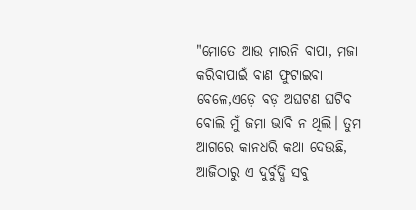"ମୋତେ ଆଉ ମାରନି ବାପା, ମଜା କରିବାପାଇଁ ବାଣ ଫୁଟାଇବା ବେଳେ,ଏଡ଼େ ବଡ଼ ଅଘଟଣ ଘଟିବ ବୋଲି ମୁଁ ଜମା ଭାବି ନ ଥିଲି। ତୁମ ଆଗରେ କାନଧରି କଥା ଦେଉଛି, ଆଜିଠାରୁ ଏ ଦୁର୍ବୁଦ୍ଧି ସବୁ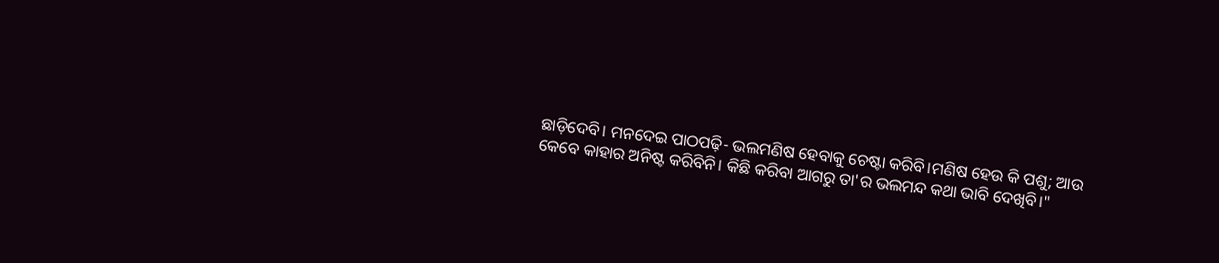ଛାଡ଼ିଦେବି। ମନଦେଇ ପାଠପଢ଼ି- ଭଲମଣିଷ ହେବାକୁ ଚେଷ୍ଟା କରିବି।ମଣିଷ ହେଉ କି ପଶୁ; ଆଉ କେବେ କାହାର ଅନିଷ୍ଟ କରିବିନି। କିଛି କରିବା ଆଗରୁ ତା'ର ଭଲମନ୍ଦ କଥା ଭାବି ଦେଖିବି।"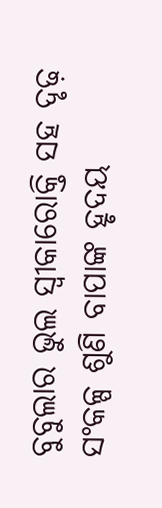ବୁବୁଲାର ଭୁଲ ସ୍ବୀକାରୋକ୍ତି ସହ ଦୃଢ଼ ସଂକଳ୍ପ ଶୁଣି ବାପାଙ୍କ ହୃଦୟ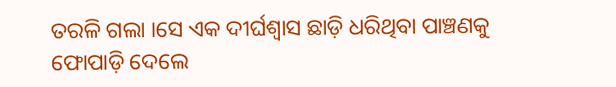ତରଳି ଗଲା ।ସେ ଏକ ଦୀର୍ଘଶ୍ଵାସ ଛାଡ଼ି ଧରିଥିବା ପାଞ୍ଚଣକୁ ଫୋପାଡ଼ି ଦେଲେ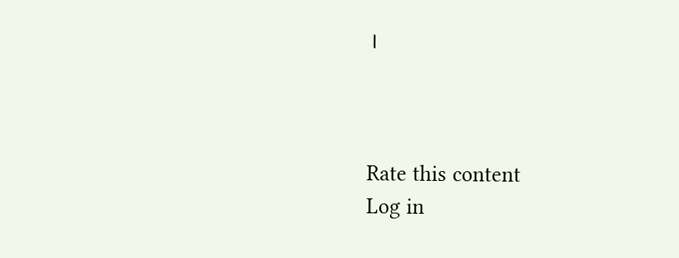।



Rate this content
Log in